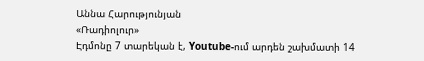Աննա Հարությունյան
«Ռադիոլուր»
Էդմոնը 7 տարեկան է, Youtube-ում արդեն շախմատի 14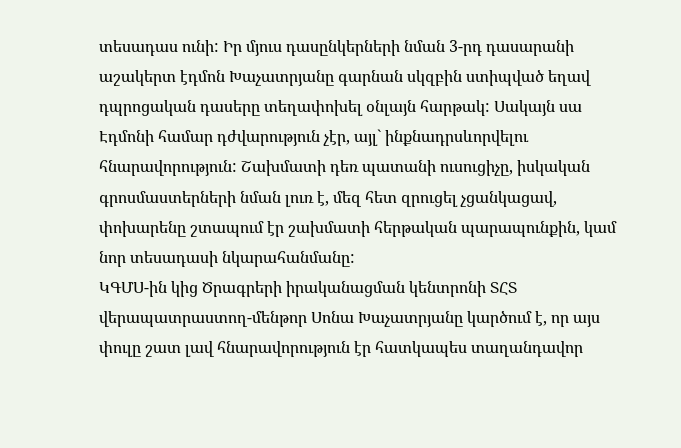տեսադաս ունի: Իր մյուս դասընկերների նման 3-րդ դասարանի աշակերտ էդմոն Խաչատրյանը գարնան սկզբին ստիպված եղավ դպրոցական դասերը տեղափոխել օնլայն հարթակ: Սակայն սա Էդմոնի համար դժվարություն չէր, այլ` ինքնադրսևորվելու հնարավորություն: Շախմատի դեռ պատանի ուսուցիչը, իսկական գրոսմաստերների նման լուռ է, մեզ հետ զրուցել չցանկացավ, փոխարենը շտապում էր շախմատի հերթական պարապունքին, կամ նոր տեսադասի նկարահանմանը:
ԿԳՄՍ-ին կից Ծրագրերի իրականացման կենտրոնի ՏՀՏ վերապատրաստող-մենթոր Սոնա Խաչատրյանը կարծում է, որ այս փուլը շատ լավ հնարավորություն էր հատկապես տաղանդավոր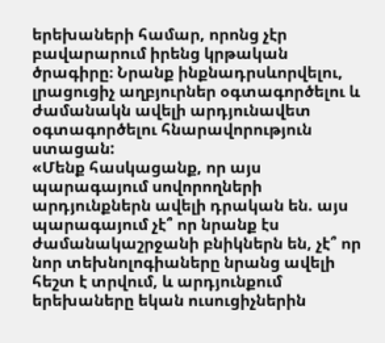երեխաների համար, որոնց չէր բավարարում իրենց կրթական ծրագիրը։ Նրանք ինքնադրսևորվելու, լրացուցիչ աղբյուրներ օգտագործելու և ժամանակն ավելի արդյունավետ օգտագործելու հնարավորություն ստացան:
«Մենք հասկացանք, որ այս պարագայում սովորողների արդյունքներն ավելի դրական են. այս պարագայում չէ՞ որ նրանք էս ժամանակաշրջանի բնիկներն են, չէ՞ որ նոր տեխնոլոգիաները նրանց ավելի հեշտ է տրվում, և արդյունքում երեխաները եկան ուսուցիչներին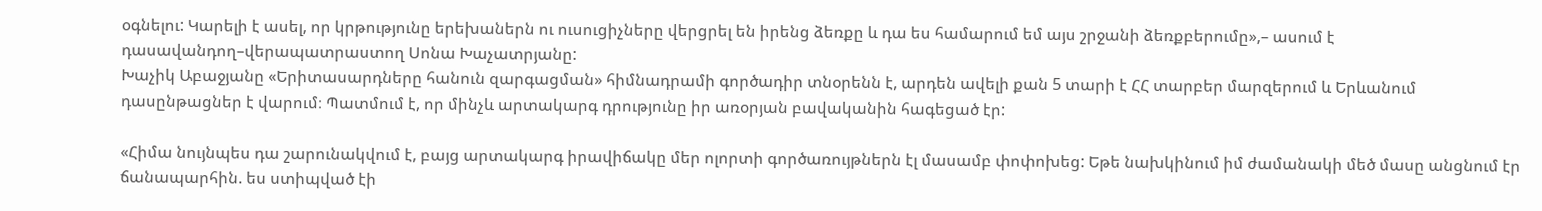օգնելու: Կարելի է ասել, որ կրթությունը երեխաներն ու ուսուցիչները վերցրել են իրենց ձեռքը և դա ես համարում եմ այս շրջանի ձեռքբերումը»,– ասում է դասավանդող–վերապատրաստող Սոնա Խաչատրյանը:
Խաչիկ Աբաջյանը «Երիտասարդները հանուն զարգացման» հիմնադրամի գործադիր տնօրենն է, արդեն ավելի քան 5 տարի է ՀՀ տարբեր մարզերում և Երևանում դասընթացներ է վարում։ Պատմում է, որ մինչև արտակարգ դրությունը իր առօրյան բավականին հագեցած էր:

«Հիմա նույնպես դա շարունակվում է, բայց արտակարգ իրավիճակը մեր ոլորտի գործառույթներն էլ մասամբ փոփոխեց: Եթե նախկինում իմ ժամանակի մեծ մասը անցնում էր ճանապարհին. ես ստիպված էի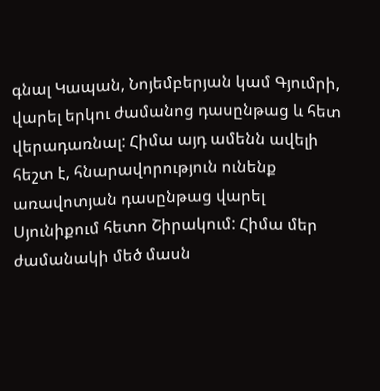գնալ Կապան, Նոյեմբերյան կամ Գյումրի, վարել երկու ժամանոց դասընթաց և հետ վերադառնալ: Հիմա այդ ամենն ավելի հեշտ է, հնարավորություն ունենք առավոտյան դասընթաց վարել Սյունիքում հետո Շիրակում: Հիմա մեր ժամանակի մեծ մասն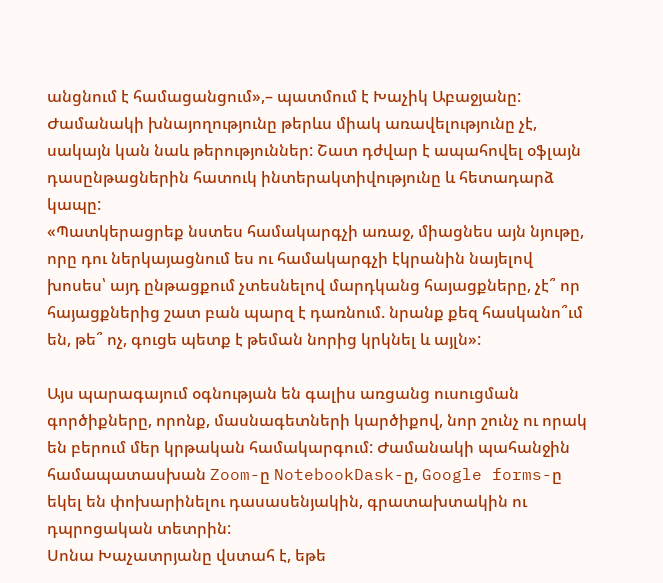անցնում է համացանցում»,– պատմում է Խաչիկ Աբաջյանը:
Ժամանակի խնայողությունը թերևս միակ առավելությունը չէ, սակայն կան նաև թերություններ: Շատ դժվար է ապահովել օֆլայն դասընթացներին հատուկ ինտերակտիվությունը և հետադարձ կապը:
«Պատկերացրեք նստես համակարգչի առաջ, միացնես այն նյութը, որը դու ներկայացնում ես ու համակարգչի էկրանին նայելով խոսես՝ այդ ընթացքում չտեսնելով մարդկանց հայացքները, չէ՞ որ հայացքներից շատ բան պարզ է դառնում. նրանք քեզ հասկանո՞ւմ են, թե՞ ոչ, գուցե պետք է թեման նորից կրկնել և այլն»:

Այս պարագայում օգնության են գալիս առցանց ուսուցման գործիքները, որոնք, մասնագետների կարծիքով, նոր շունչ ու որակ են բերում մեր կրթական համակարգում: Ժամանակի պահանջին համապատասխան Zoom-ը NotebookDask-ը, Google forms-ը եկել են փոխարինելու դասասենյակին, գրատախտակին ու դպրոցական տետրին:
Սոնա Խաչատրյանը վստահ է, եթե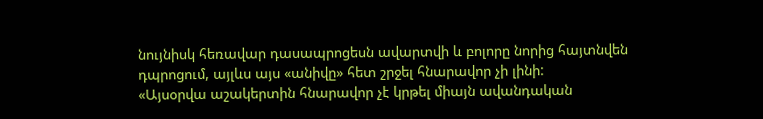նույնիսկ հեռավար դասապրոցեսն ավարտվի և բոլորը նորից հայտնվեն դպրոցում, այլևս այս «անիվը» հետ շրջել հնարավոր չի լինի:
«Այսօրվա աշակերտին հնարավոր չէ կրթել միայն ավանդական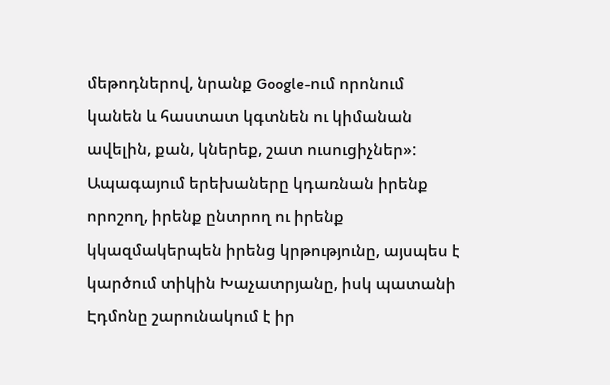մեթոդներով, նրանք Google-ում որոնում կանեն և հաստատ կգտնեն ու կիմանան ավելին, քան, կներեք, շատ ուսուցիչներ»:
Ապագայում երեխաները կդառնան իրենք որոշող, իրենք ընտրող ու իրենք կկազմակերպեն իրենց կրթությունը, այսպես է կարծում տիկին Խաչատրյանը, իսկ պատանի Էդմոնը շարունակում է իր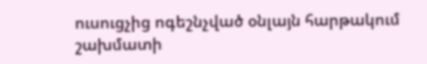ուսուցչից ոգեշնչված օնլայն հարթակում շախմատի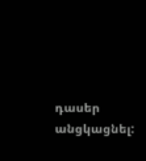դասեր անցկացնել: